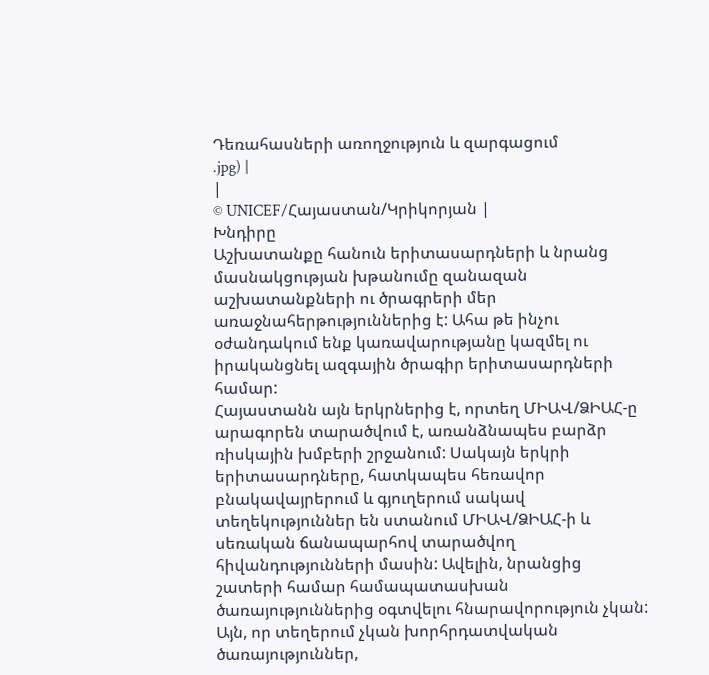Դեռահասների առողջություն և զարգացում
.jpg) |
|
© UNICEF/Հայաստան/Կրիկորյան |
Խնդիրը
Աշխատանքը հանուն երիտասարդների և նրանց մասնակցության խթանումը զանազան աշխատանքների ու ծրագրերի մեր առաջնահերթություններից է: Ահա թե ինչու օժանդակում ենք կառավարությանը կազմել ու իրականցնել ազգային ծրագիր երիտասարդների համար:
Հայաստանն այն երկրներից է, որտեղ ՄԻԱՎ/ՁԻԱՀ-ը արագորեն տարածվում է, առանձնապես բարձր ռիսկային խմբերի շրջանում: Սակայն երկրի երիտասարդները, հատկապես հեռավոր բնակավայրերում և գյուղերում սակավ տեղեկություններ են ստանում ՄԻԱՎ/ՁԻԱՀ-ի և սեռական ճանապարհով տարածվող հիվանդությունների մասին: Ավելին, նրանցից շատերի համար համապատասխան ծառայություններից օգտվելու հնարավորություն չկան:
Այն, որ տեղերում չկան խորհրդատվական ծառայություններ,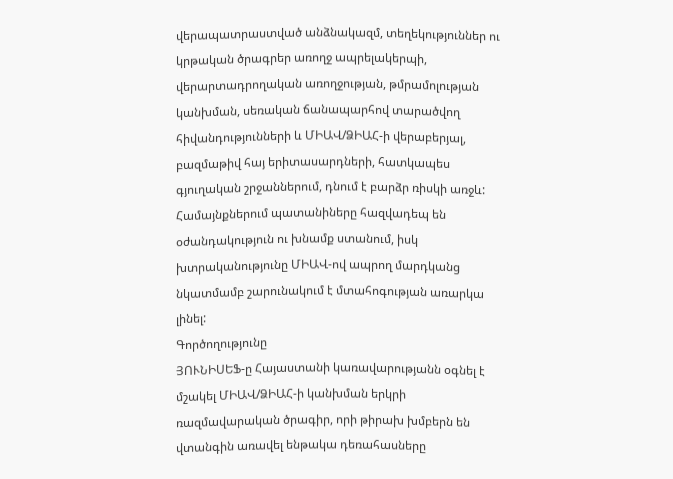վերապատրաստված անձնակազմ, տեղեկություններ ու կրթական ծրագրեր առողջ ապրելակերպի, վերարտադրողական առողջության, թմրամոլության կանխման, սեռական ճանապարհով տարածվող հիվանդությունների և ՄԻԱՎ/ՁԻԱՀ-ի վերաբերյալ, բազմաթիվ հայ երիտասարդների, հատկապես գյուղական շրջաններում, դնում է բարձր ռիսկի առջև:
Համայնքներում պատանիները հազվադեպ են օժանդակություն ու խնամք ստանում, իսկ խտրականությունը ՄԻԱՎ-ով ապրող մարդկանց նկատմամբ շարունակում է մտահոգության առարկա լինել:
Գործողությունը
ՅՈՒՆԻՍԵՖ-ը Հայաստանի կառավարությանն օգնել է մշակել ՄԻԱՎ/ՁԻԱՀ-ի կանխման երկրի ռազմավարական ծրագիր, որի թիրախ խմբերն են վտանգին առավել ենթակա դեռահասները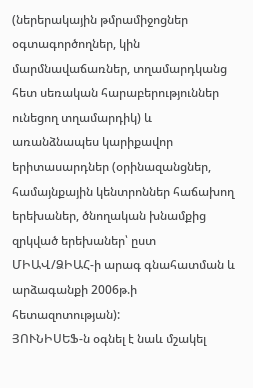(ներերակային թմրամիջոցներ օգտագործողներ, կին մարմնավաճառներ, տղամարդկանց հետ սեռական հարաբերություններ ունեցող տղամարդիկ) և առանձնապես կարիքավոր երիտասարդներ (օրինազանցներ, համայնքային կենտրոններ հաճախող երեխաներ, ծնողական խնամքից զրկված երեխաներ՝ ըստ ՄԻԱՎ/ՁԻԱՀ-ի արագ գնահատման և արձագանքի 2006թ.ի հետազոտության):
ՅՈՒՆԻՍԵՖ-ն օգնել է նաև մշակել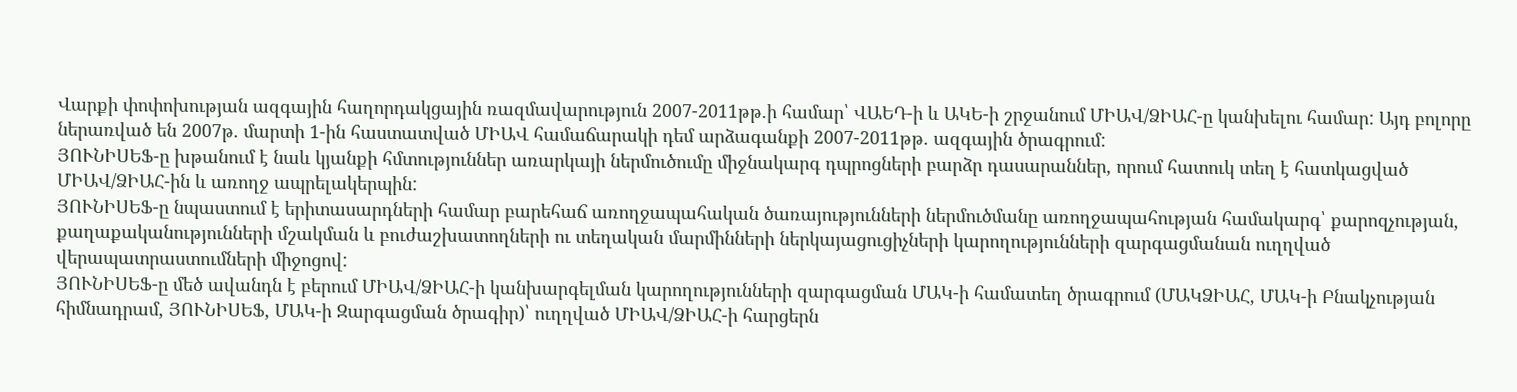Վարքի փոփոխության ազգային հաղորդակցային ռազմավարություն 2007-2011թթ.ի համար՝ ՎԱԵԴ-ի և ԱԿԵ-ի շրջանում ՄԻԱՎ/ՁԻԱՀ-ը կանխելու համար: Այդ բոլորը ներառված են 2007թ. մարտի 1-ին հաստատված ՄԻԱՎ համաճարակի դեմ արձագանքի 2007-2011թթ. ազգային ծրագրում:
ՅՈՒՆԻՍԵՖ-ը խթանում է նաև կյանքի հմտություններ առարկայի ներմուծումը միջնակարգ դպրոցների բարձր դասարաններ, որում հատուկ տեղ է հատկացված ՄԻԱՎ/ՁԻԱՀ-ին և առողջ ապրելակերպին:
ՅՈՒՆԻՍԵՖ-ը նպաստում է երիտասարդների համար բարեհաճ առողջապահական ծառայությունների ներմուծմանը առողջապահության համակարգ՝ քարոզչության, քաղաքականությունների մշակման և բուժաշխատողների ու տեղական մարմինների ներկայացուցիչների կարողությունների զարգացմանան ուղղված վերապատրաստումների միջոցով:
ՅՈՒՆԻՍԵՖ-ը մեծ ավանդն է բերում ՄԻԱՎ/ՁԻԱՀ-ի կանխարգելման կարողությունների զարգացման ՄԱԿ-ի համատեղ ծրագրում (ՄԱԿՁԻԱՀ, ՄԱԿ-ի Բնակչության հիմնադրամ, ՅՈՒՆԻՍԵՖ, ՄԱԿ-ի Զարգացման ծրագիր)՝ ուղղված ՄԻԱՎ/ՁԻԱՀ-ի հարցերն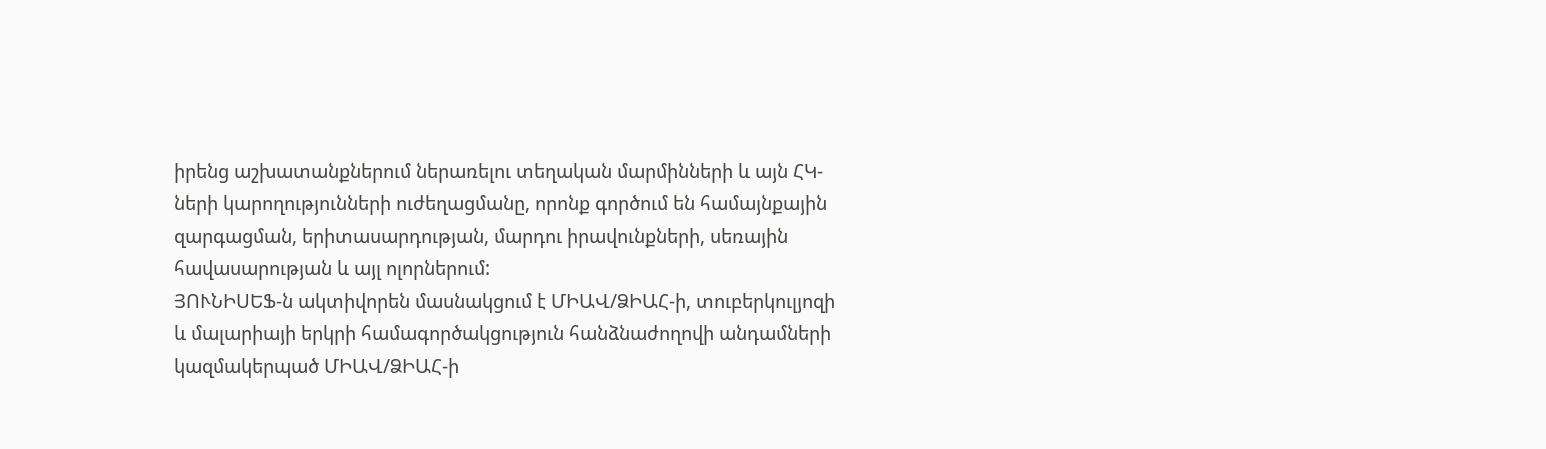իրենց աշխատանքներում ներառելու տեղական մարմինների և այն ՀԿ-ների կարողությունների ուժեղացմանը, որոնք գործում են համայնքային զարգացման, երիտասարդության, մարդու իրավունքների, սեռային հավասարության և այլ ոլորներում:
ՅՈՒՆԻՍԵՖ-ն ակտիվորեն մասնակցում է ՄԻԱՎ/ՁԻԱՀ-ի, տուբերկուլյոզի և մալարիայի երկրի համագործակցություն հանձնաժողովի անդամների կազմակերպած ՄԻԱՎ/ՁԻԱՀ-ի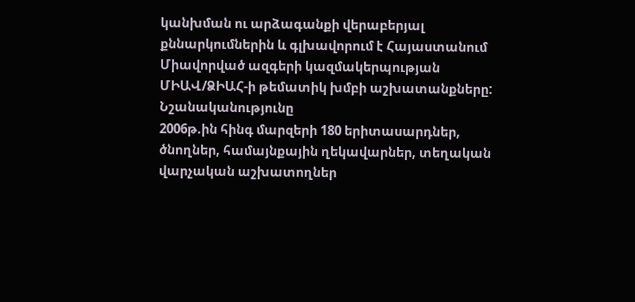կանխման ու արձագանքի վերաբերյալ քննարկումներին և գլխավորում է Հայաստանում Միավորված ազգերի կազմակերպության ՄԻԱՎ/ՁԻԱՀ-ի թեմատիկ խմբի աշխատանքները:
Նշանականությունը
2006թ.ին հինգ մարզերի 180 երիտասարդներ, ծնողներ, համայնքային ղեկավարներ, տեղական վարչական աշխատողներ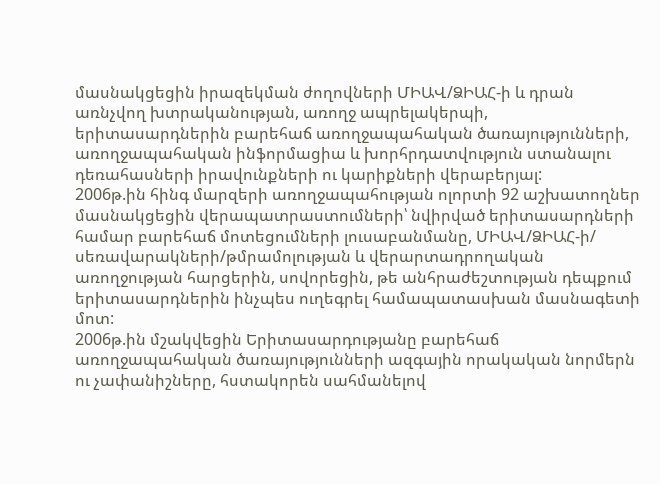մասնակցեցին իրազեկման ժողովների ՄԻԱՎ/ՁԻԱՀ-ի և դրան առնչվող խտրականության, առողջ ապրելակերպի, երիտասարդներին բարեհաճ առողջապահական ծառայությունների, առողջապահական ինֆորմացիա և խորհրդատվություն ստանալու դեռահասների իրավունքների ու կարիքների վերաբերյալ:
2006թ.ին հինգ մարզերի առողջապահության ոլորտի 92 աշխատողներ մասնակցեցին վերապատրաստումների՝ նվիրված երիտասարդների համար բարեհաճ մոտեցումների լուսաբանմանը, ՄԻԱՎ/ՁԻԱՀ-ի/ սեռավարակների/թմրամոլության և վերարտադրողական առողջության հարցերին, սովորեցին, թե անհրաժեշտության դեպքում երիտասարդներին ինչպես ուղեգրել համապատասխան մասնագետի մոտ:
2006թ.ին մշակվեցին Երիտասարդությանը բարեհաճ առողջապահական ծառայությունների ազգային որակական նորմերն ու չափանիշները, հստակորեն սահմանելով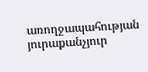առողջապահության յուրաքանչյուր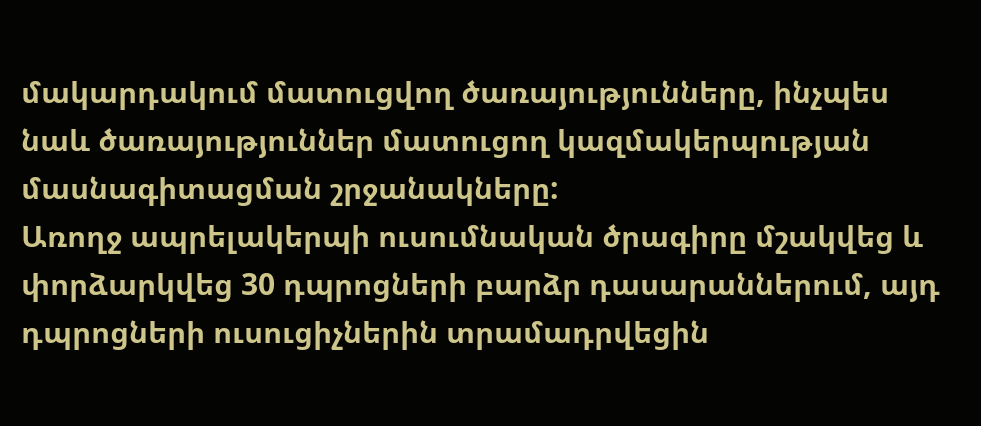մակարդակում մատուցվող ծառայությունները, ինչպես նաև ծառայություններ մատուցող կազմակերպության մասնագիտացման շրջանակները:
Առողջ ապրելակերպի ուսումնական ծրագիրը մշակվեց և փորձարկվեց 30 դպրոցների բարձր դասարաններում, այդ դպրոցների ուսուցիչներին տրամադրվեցին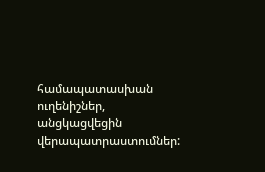համապատասխան ուղենիշներ, անցկացվեցին վերապատրաստումներ: